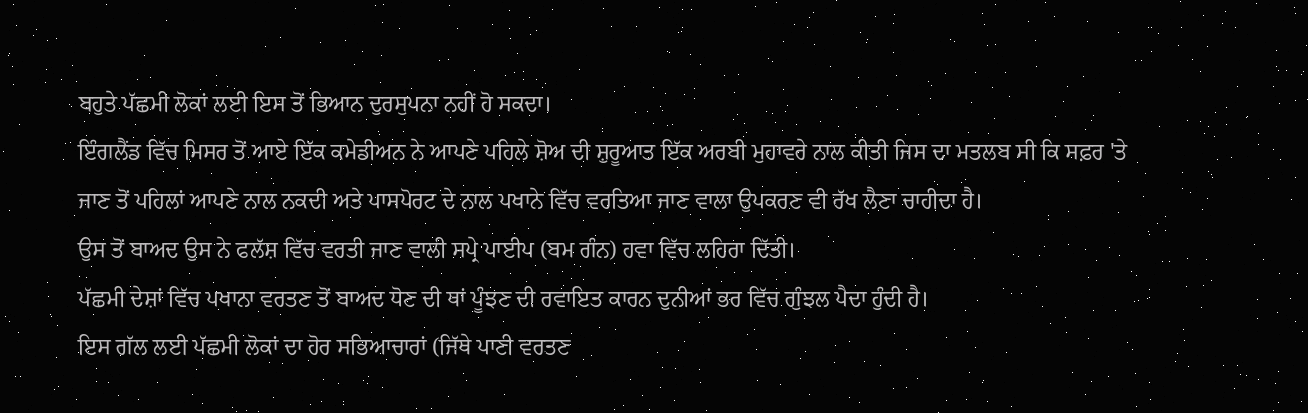ਬਹੁਤੇ ਪੱਛਮੀ ਲੋਕਾਂ ਲਈ ਇਸ ਤੋਂ ਭਿਆਨ ਦੁਰਸੁਪਨਾ ਨਹੀਂ ਹੋ ਸਕਦਾ।
ਇੰਗਲੈਂਡ ਵਿੱਚ ਮਿਸਰ ਤੋਂ ਆਏ ਇੱਕ ਕਮੇਡੀਅਨ ਨੇ ਆਪਣੇ ਪਹਿਲੇ ਸ਼ੋਅ ਦੀ ਸ਼ੁਰੂਆਤ ਇੱਕ ਅਰਬੀ ਮੁਹਾਵਰੇ ਨਾਲ ਕੀਤੀ ਜਿਸ ਦਾ ਮਤਲਬ ਸੀ ਕਿ ਸਫ਼ਰ 'ਤੇ ਜਾਣ ਤੋਂ ਪਹਿਲਾਂ ਆਪਣੇ ਨਾਲ ਨਕਦੀ ਅਤੇ ਪਾਸਪੋਰਟ ਦੇ ਨਾਲ ਪਖਾਨੇ ਵਿੱਚ ਵਰਤਿਆ ਜਾਣ ਵਾਲਾ ਉਪਕਰਣ ਵੀ ਰੱਖ ਲੈਣਾ ਚਾਹੀਦਾ ਹੈ।
ਉਸ ਤੋਂ ਬਾਅਦ ਉਸ ਨੇ ਫਲੱਸ਼ ਵਿੱਚ ਵਰਤੀ ਜਾਣ ਵਾਲੀ ਸਪ੍ਰੇ ਪਾਈਪ (ਬਮ ਗੰਨ) ਹਵਾ ਵਿੱਚ ਲਹਿਰਾ ਦਿੱਤੀ।
ਪੱਛਮੀ ਦੇਸ਼ਾਂ ਵਿੱਚ ਪਖਾਨਾ ਵਰਤਣ ਤੋਂ ਬਾਅਦ ਧੋਣ ਦੀ ਥਾਂ ਪੂੰਝਣ ਦੀ ਰਵਾਇਤ ਕਾਰਨ ਦੁਨੀਆਂ ਭਰ ਵਿੱਚ ਗੁੰਝਲ ਪੈਦਾ ਹੁੰਦੀ ਹੈ।
ਇਸ ਗੱਲ ਲਈ ਪੱਛਮੀ ਲੋਕਾਂ ਦਾ ਹੋਰ ਸਭਿਆਚਾਰਾਂ (ਜਿੱਥੇ ਪਾਣੀ ਵਰਤਣ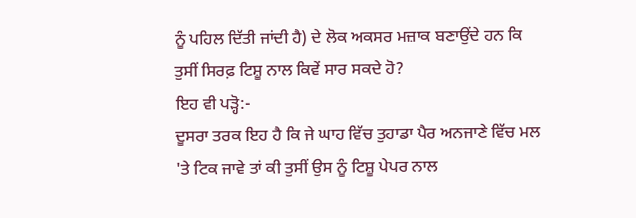ਨੂੰ ਪਹਿਲ ਦਿੱਤੀ ਜਾਂਦੀ ਹੈ) ਦੇ ਲੋਕ ਅਕਸਰ ਮਜ਼ਾਕ ਬਣਾਉਂਦੇ ਹਨ ਕਿ ਤੁਸੀਂ ਸਿਰਫ਼ ਟਿਸ਼ੂ ਨਾਲ ਕਿਵੇਂ ਸਾਰ ਸਕਦੇ ਹੋ?
ਇਹ ਵੀ ਪੜ੍ਹੋ:-
ਦੂਸਰਾ ਤਰਕ ਇਹ ਹੈ ਕਿ ਜੇ ਘਾਹ ਵਿੱਚ ਤੁਹਾਡਾ ਪੈਰ ਅਨਜਾਣੇ ਵਿੱਚ ਮਲ 'ਤੇ ਟਿਕ ਜਾਵੇ ਤਾਂ ਕੀ ਤੁਸੀਂ ਉਸ ਨੂੰ ਟਿਸ਼ੂ ਪੇਪਰ ਨਾਲ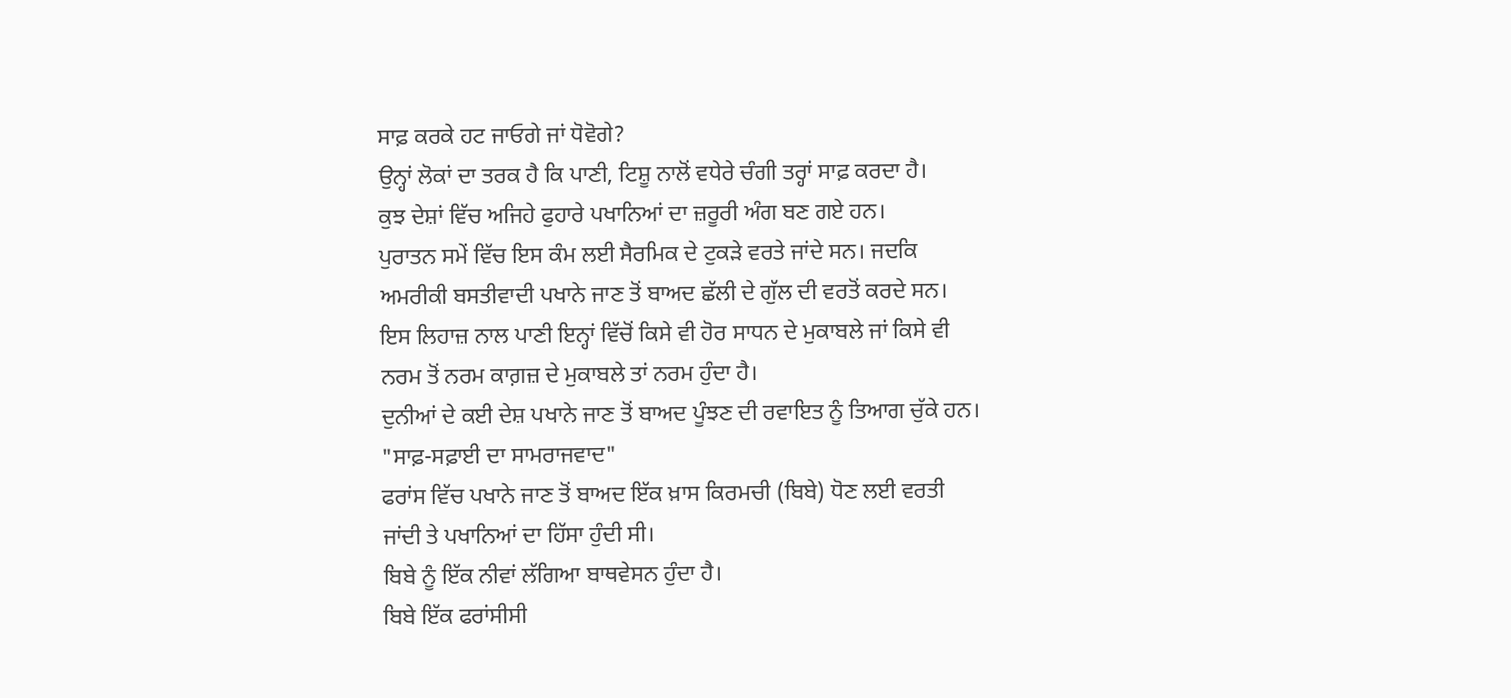ਸਾਫ਼ ਕਰਕੇ ਹਟ ਜਾਓਗੇ ਜਾਂ ਧੋਵੋਗੇ?
ਉਨ੍ਹਾਂ ਲੋਕਾਂ ਦਾ ਤਰਕ ਹੈ ਕਿ ਪਾਣੀ, ਟਿਸ਼ੂ ਨਾਲੋਂ ਵਧੇਰੇ ਚੰਗੀ ਤਰ੍ਹਾਂ ਸਾਫ਼ ਕਰਦਾ ਹੈ।
ਕੁਝ ਦੇਸ਼ਾਂ ਵਿੱਚ ਅਜਿਹੇ ਫੁਹਾਰੇ ਪਖਾਨਿਆਂ ਦਾ ਜ਼ਰੂਰੀ ਅੰਗ ਬਣ ਗਏ ਹਨ।
ਪੁਰਾਤਨ ਸਮੇਂ ਵਿੱਚ ਇਸ ਕੰਮ ਲਈ ਸੈਰਮਿਕ ਦੇ ਟੁਕੜੇ ਵਰਤੇ ਜਾਂਦੇ ਸਨ। ਜਦਕਿ ਅਮਰੀਕੀ ਬਸਤੀਵਾਦੀ ਪਖਾਨੇ ਜਾਣ ਤੋਂ ਬਾਅਦ ਛੱਲੀ ਦੇ ਗੁੱਲ ਦੀ ਵਰਤੋਂ ਕਰਦੇ ਸਨ।
ਇਸ ਲਿਹਾਜ਼ ਨਾਲ ਪਾਣੀ ਇਨ੍ਹਾਂ ਵਿੱਚੋਂ ਕਿਸੇ ਵੀ ਹੋਰ ਸਾਧਨ ਦੇ ਮੁਕਾਬਲੇ ਜਾਂ ਕਿਸੇ ਵੀ ਨਰਮ ਤੋਂ ਨਰਮ ਕਾਗ਼ਜ਼ ਦੇ ਮੁਕਾਬਲੇ ਤਾਂ ਨਰਮ ਹੁੰਦਾ ਹੈ।
ਦੁਨੀਆਂ ਦੇ ਕਈ ਦੇਸ਼ ਪਖਾਨੇ ਜਾਣ ਤੋਂ ਬਾਅਦ ਪੂੰਝਣ ਦੀ ਰਵਾਇਤ ਨੂੰ ਤਿਆਗ ਚੁੱਕੇ ਹਨ।
"ਸਾਫ਼-ਸਫ਼ਾਈ ਦਾ ਸਾਮਰਾਜਵਾਦ"
ਫਰਾਂਸ ਵਿੱਚ ਪਖਾਨੇ ਜਾਣ ਤੋਂ ਬਾਅਦ ਇੱਕ ਖ਼ਾਸ ਕਿਰਮਚੀ (ਬਿਬੇ) ਧੋਣ ਲਈ ਵਰਤੀ ਜਾਂਦੀ ਤੇ ਪਖਾਨਿਆਂ ਦਾ ਹਿੱਸਾ ਹੁੰਦੀ ਸੀ।
ਬਿਬੇ ਨੂੰ ਇੱਕ ਨੀਵਾਂ ਲੱਗਿਆ ਬਾਥਵੇਸਨ ਹੁੰਦਾ ਹੈ।
ਬਿਬੇ ਇੱਕ ਫਰਾਂਸੀਸੀ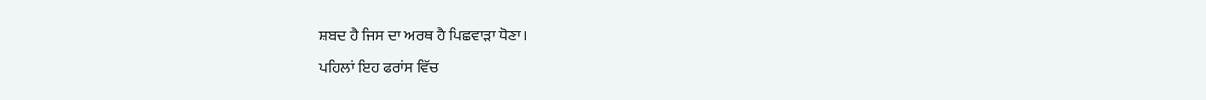ਸ਼ਬਦ ਹੈ ਜਿਸ ਦਾ ਅਰਥ ਹੈ ਪਿਛਵਾੜਾ ਧੋਣਾ।
ਪਹਿਲਾਂ ਇਹ ਫਰਾਂਸ ਵਿੱਚ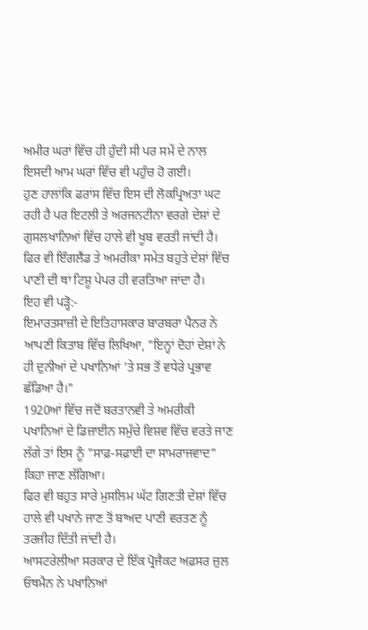ਅਮੀਰ ਘਰਾਂ ਵਿੱਚ ਹੀ ਹੁੰਦੀ ਸੀ ਪਰ ਸਮੇਂ ਦੇ ਨਾਲ ਇਸਦੀ ਆਮ ਘਰਾਂ ਵਿੱਚ ਵੀ ਪਹੁੰਚ ਹੋ ਗਈ।
ਹੁਣ ਹਾਲਾਂਕਿ ਫਰਾਂਸ ਵਿੱਚ ਇਸ ਦੀ ਲੋਕਪ੍ਰਿਅਤਾ ਘਟ ਰਹੀ ਹੈ ਪਰ ਇਟਲੀ ਤੇ ਅਰਜਨਟੀਨਾ ਵਰਗੇ ਦੇਸ਼ਾਂ ਦੇ ਗੁਸਲਖਾਨਿਆਂ ਵਿੱਚ ਹਾਲੇ ਵੀ ਖੂਬ ਵਰਤੀ ਜਾਂਦੀ ਹੈ।
ਫਿਰ ਵੀ ਇੰਗਲੈਂਡ ਤੇ ਅਮਰੀਕਾ ਸਮੇਤ ਬਹੁਤੇ ਦੇਸ਼ਾਂ ਵਿੱਚ ਪਾਣੀ ਦੀ ਥਾਂ ਟਿਸ਼ੂ ਪੇਪਰ ਹੀ ਵਰਤਿਆ ਜਾਂਦਾ ਹੈ।
ਇਹ ਵੀ ਪੜ੍ਹੋ:-
ਇਮਾਰਤਸਾਜ਼ੀ ਦੇ ਇਤਿਹਾਸਕਾਰ ਬਾਰਬਰਾ ਪੈਨਰ ਨੇ ਆਪਣੀ ਕਿਤਾਬ ਵਿੱਚ ਲਿਖਿਆ, "ਇਨ੍ਹਾਂ ਦੋਹਾਂ ਦੇਸ਼ਾਂ ਨੇ ਹੀ ਦੁਨੀਆਂ ਦੇ ਪਖਾਨਿਆਂ 'ਤੇ ਸਭ ਤੋਂ ਵਧੇਰੇ ਪ੍ਰਭਾਵ ਛੱਡਿਆ ਹੈ।"
1920ਆਂ ਵਿੱਚ ਜਦੋਂ ਬਰਤਾਨਵੀ ਤੇ ਅਮਰੀਕੀ ਪਖਾਨਿਆਂ ਦੇ ਡਿਜ਼ਾਈਨ ਸਮੁੱਚੇ ਵਿਸ਼ਵ ਵਿੱਚ ਵਰਤੇ ਜਾਣ ਲੱਗੇ ਤਾਂ ਇਸ ਨੂੰ "ਸਾਫ਼-ਸਫ਼ਾਈ ਦਾ ਸਾਮਰਾਜਵਾਦ" ਕਿਹਾ ਜਾਣ ਲੱਗਿਆ।
ਫਿਰ ਵੀ ਬਹੁਤ ਸਾਰੇ ਮੁਸਲਿਮ ਘੱਟ ਗਿਣਤੀ ਦੇਸ਼ਾਂ ਵਿੱਚ ਹਾਲੇ ਵੀ ਪਖਾਨੇ ਜਾਣ ਤੋਂ ਬਾਅਦ ਪਾਣੀ ਵਰਤਣ ਨੂੰ ਤਰਜੀਹ ਦਿੱਤੀ ਜਾਂਦੀ ਹੈ।
ਆਸਟਰੇਲੀਆ ਸਰਕਾਰ ਦੇ ਇੱਕ ਪ੍ਰੋਜੈਕਟ ਅਫ਼ਸਰ ਜ਼ੁਲ ਓਥਮੈਨ ਨੇ ਪਖਾਨਿਆਂ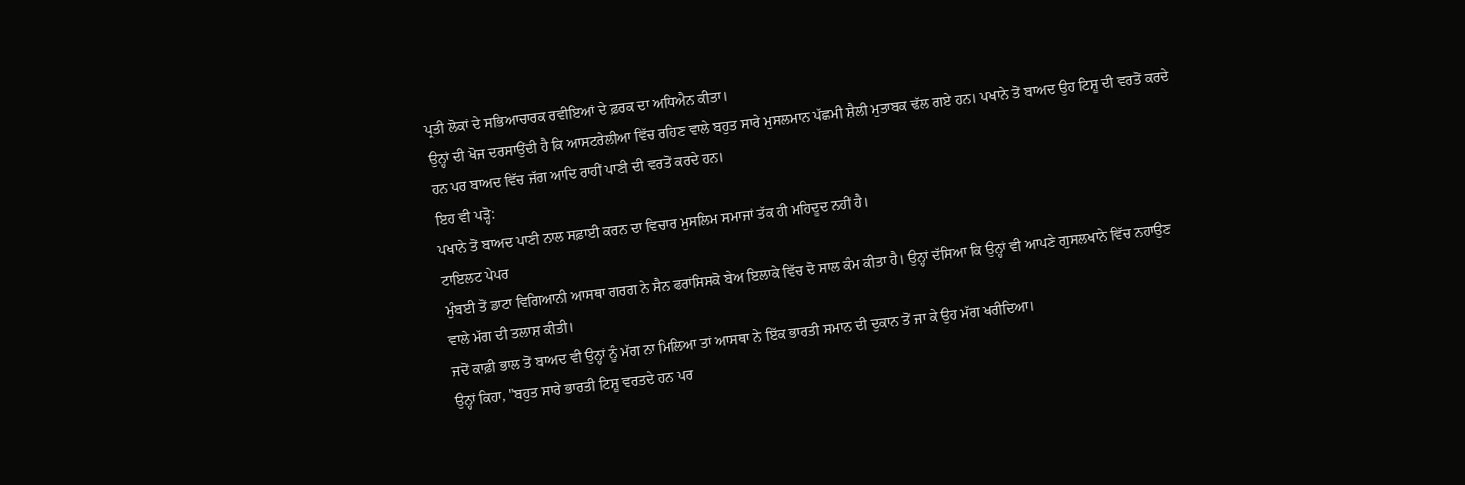ਪ੍ਰਤੀ ਲੋਕਾਂ ਦੇ ਸਭਿਆਚਾਰਕ ਰਵੀਇਆਂ ਦੇ ਫ਼ਰਕ ਦਾ ਅਧਿਐਨ ਕੀਤਾ।
ਉਨ੍ਹਾਂ ਦੀ ਖੋਜ ਦਰਸਾਉਂਦੀ ਹੈ ਕਿ ਆਸਟਰੇਲੀਆ ਵਿੱਚ ਰਹਿਣ ਵਾਲੇ ਬਹੁਤ ਸਾਰੇ ਮੁਸਲਮਾਨ ਪੱਛਮੀ ਸ਼ੈਲੀ ਮੁਤਾਬਕ ਢੱਲ ਗਏ ਹਨ। ਪਖਾਨੇ ਤੋਂ ਬਾਅਦ ਉਹ ਟਿਸ਼ੂ ਦੀ ਵਰਤੋਂ ਕਰਦੇ ਹਨ ਪਰ ਬਾਅਦ ਵਿੱਚ ਜੱਗ ਆਦਿ ਰਾਹੀਂ ਪਾਣੀ ਦੀ ਵਰਤੋਂ ਕਰਦੇ ਹਨ।
ਇਹ ਵੀ ਪੜ੍ਹੋ:
ਪਖਾਨੇ ਤੋਂ ਬਾਅਦ ਪਾਣੀ ਨਾਲ ਸਫ਼ਾਈ ਕਰਨ ਦਾ ਵਿਚਾਰ ਮੁਸਲਿਮ ਸਮਾਜਾਂ ਤੱਕ ਹੀ ਮਹਿਦੂਦ ਨਹੀਂ ਹੈ।
ਟਾਇਲਟ ਪੇਪਰ
ਮੁੰਬਈ ਤੋਂ ਡਾਟਾ ਵਿਗਿਆਨੀ ਆਸਥਾ ਗਰਗ ਨੇ ਸੈਨ ਫਰਾਂਸਿਸਕੋ ਬੇਅ ਇਲਾਕੇ ਵਿੱਚ ਦੋ ਸਾਲ ਕੰਮ ਕੀਤਾ ਹੈ। ਉਨ੍ਹਾਂ ਦੱਸਿਆ ਕਿ ਉਨ੍ਹਾਂ ਵੀ ਆਪਣੇ ਗੁਸਲਖਾਨੇ ਵਿੱਚ ਨਹਾਉਣ ਵਾਲੇ ਮੱਗ ਦੀ ਤਲਾਸ਼ ਕੀਤੀ।
ਜਦੋਂ ਕਾਫ਼ੀ ਭਾਲ ਤੋਂ ਬਾਅਦ ਵੀ ਉਨ੍ਹਾਂ ਨੂੰ ਮੱਗ ਨਾ ਮਿਲਿਆ ਤਾਂ ਆਸਥਾ ਨੇ ਇੱਕ ਭਾਰਤੀ ਸਮਾਨ ਦੀ ਦੁਕਾਨ ਤੋਂ ਜਾ ਕੇ ਉਹ ਮੱਗ ਖਰੀਦਿਆ।
ਉਨ੍ਹਾਂ ਕਿਹਾ, "ਬਹੁਤ ਸਾਰੇ ਭਾਰਤੀ ਟਿਸ਼ੂ ਵਰਤਦੇ ਹਨ ਪਰ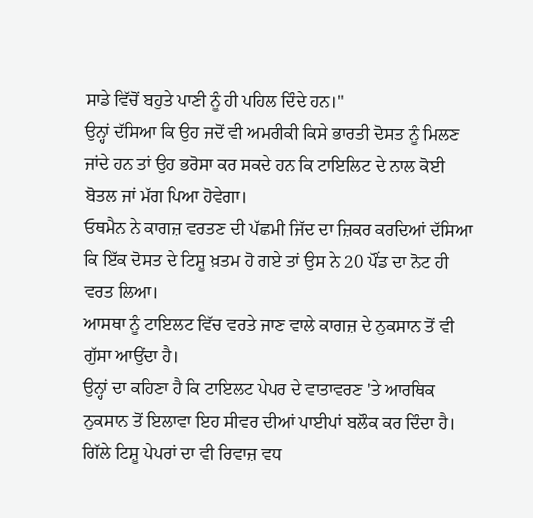ਸਾਡੇ ਵਿੱਚੋਂ ਬਹੁਤੇ ਪਾਣੀ ਨੂੰ ਹੀ ਪਹਿਲ ਦਿੰਦੇ ਹਨ।"
ਉਨ੍ਹਾਂ ਦੱਸਿਆ ਕਿ ਉਹ ਜਦੋਂ ਵੀ ਅਮਰੀਕੀ ਕਿਸੇ ਭਾਰਤੀ ਦੋਸਤ ਨੂੰ ਮਿਲਣ ਜਾਂਦੇ ਹਨ ਤਾਂ ਉਹ ਭਰੋਸਾ ਕਰ ਸਕਦੇ ਹਨ ਕਿ ਟਾਇਲਿਟ ਦੇ ਨਾਲ ਕੋਈ ਬੋਤਲ ਜਾਂ ਮੱਗ ਪਿਆ ਹੋਵੇਗਾ।
ਓਥਮੈਨ ਨੇ ਕਾਗਜ਼ ਵਰਤਣ ਦੀ ਪੱਛਮੀ ਜਿੱਦ ਦਾ ਜ਼ਿਕਰ ਕਰਦਿਆਂ ਦੱਸਿਆ ਕਿ ਇੱਕ ਦੋਸਤ ਦੇ ਟਿਸ਼ੂ ਖ਼ਤਮ ਹੋ ਗਏ ਤਾਂ ਉਸ ਨੇ 20 ਪੌਂਡ ਦਾ ਨੋਟ ਹੀ ਵਰਤ ਲਿਆ।
ਆਸਥਾ ਨੂੰ ਟਾਇਲਟ ਵਿੱਚ ਵਰਤੇ ਜਾਣ ਵਾਲੇ ਕਾਗਜ਼ ਦੇ ਨੁਕਸਾਨ ਤੋਂ ਵੀ ਗੁੱਸਾ ਆਉਂਦਾ ਹੈ।
ਉਨ੍ਹਾਂ ਦਾ ਕਹਿਣਾ ਹੈ ਕਿ ਟਾਇਲਟ ਪੇਪਰ ਦੇ ਵਾਤਾਵਰਣ 'ਤੇ ਆਰਥਿਕ ਨੁਕਸਾਨ ਤੋਂ ਇਲਾਵਾ ਇਹ ਸੀਵਰ ਦੀਆਂ ਪਾਈਪਾਂ ਬਲੌਕ ਕਰ ਦਿੰਦਾ ਹੈ।
ਗਿੱਲੇ ਟਿਸ਼ੂ ਪੇਪਰਾਂ ਦਾ ਵੀ ਰਿਵਾਜ਼ ਵਧ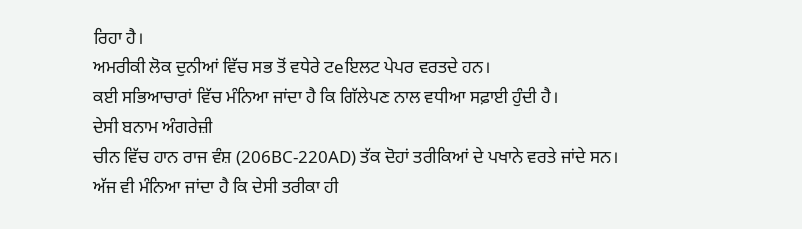ਰਿਹਾ ਹੈ।
ਅਮਰੀਕੀ ਲੋਕ ਦੁਨੀਆਂ ਵਿੱਚ ਸਭ ਤੋਂ ਵਧੇਰੇ ਟeਇਲਟ ਪੇਪਰ ਵਰਤਦੇ ਹਨ।
ਕਈ ਸਭਿਆਚਾਰਾਂ ਵਿੱਚ ਮੰਨਿਆ ਜਾਂਦਾ ਹੈ ਕਿ ਗਿੱਲੇਪਣ ਨਾਲ ਵਧੀਆ ਸਫ਼ਾਈ ਹੁੰਦੀ ਹੈ।
ਦੇਸੀ ਬਨਾਮ ਅੰਗਰੇਜ਼ੀ
ਚੀਨ ਵਿੱਚ ਹਾਨ ਰਾਜ ਵੰਸ਼ (206BC-220AD) ਤੱਕ ਦੋਹਾਂ ਤਰੀਕਿਆਂ ਦੇ ਪਖਾਨੇ ਵਰਤੇ ਜਾਂਦੇ ਸਨ।
ਅੱਜ ਵੀ ਮੰਨਿਆ ਜਾਂਦਾ ਹੈ ਕਿ ਦੇਸੀ ਤਰੀਕਾ ਹੀ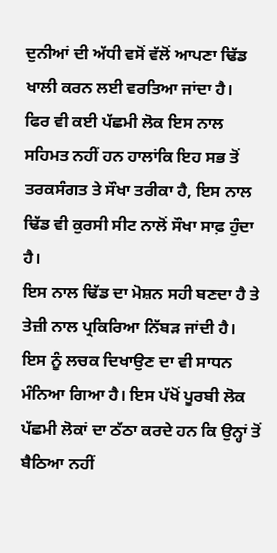ਦੁਨੀਆਂ ਦੀ ਅੱਧੀ ਵਸੋਂ ਵੱਲੋਂ ਆਪਣਾ ਢਿੱਡ ਖਾਲੀ ਕਰਨ ਲਈ ਵਰਤਿਆ ਜਾਂਦਾ ਹੈ।
ਫਿਰ ਵੀ ਕਈ ਪੱਛਮੀ ਲੋਕ ਇਸ ਨਾਲ ਸਹਿਮਤ ਨਹੀਂ ਹਨ ਹਾਲਾਂਕਿ ਇਹ ਸਭ ਤੋਂ ਤਰਕਸੰਗਤ ਤੇ ਸੌਖਾ ਤਰੀਕਾ ਹੈ, ਇਸ ਨਾਲ ਢਿੱਡ ਵੀ ਕੁਰਸੀ ਸੀਟ ਨਾਲੋਂ ਸੌਖਾ ਸਾਫ਼ ਹੁੰਦਾ ਹੈ।
ਇਸ ਨਾਲ ਢਿੱਡ ਦਾ ਮੋਸ਼ਨ ਸਹੀ ਬਣਦਾ ਹੈ ਤੇ ਤੇਜ਼ੀ ਨਾਲ ਪ੍ਰਕਿਰਿਆ ਨਿੱਬੜ ਜਾਂਦੀ ਹੈ।
ਇਸ ਨੂੰ ਲਚਕ ਦਿਖਾਉਣ ਦਾ ਵੀ ਸਾਧਨ ਮੰਨਿਆ ਗਿਆ ਹੈ। ਇਸ ਪੱਖੋਂ ਪੂਰਬੀ ਲੋਕ ਪੱਛਮੀ ਲੋਕਾਂ ਦਾ ਠੱਠਾ ਕਰਦੇ ਹਨ ਕਿ ਉਨ੍ਹਾਂ ਤੋਂ ਬੈਠਿਆ ਨਹੀਂ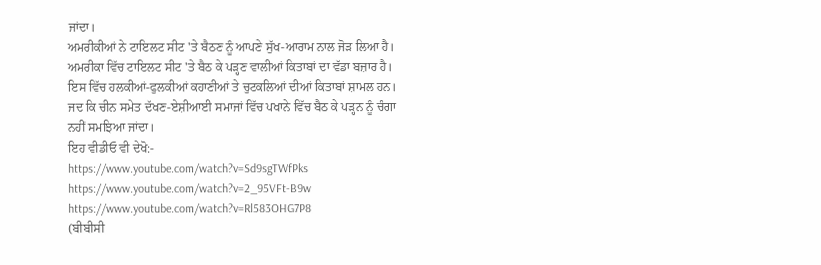ਜਾਂਦਾ।
ਅਮਰੀਕੀਆਂ ਨੇ ਟਾਇਲਟ ਸੀਟ 'ਤੇ ਬੈਠਣ ਨੂੰ ਆਪਣੇ ਸੁੱਖ-ਆਰਾਮ ਨਾਲ ਜੋੜ ਲਿਆ ਹੈ।
ਅਮਰੀਕਾ ਵਿੱਚ ਟਾਇਲਟ ਸੀਟ 'ਤੇ ਬੈਠ ਕੇ ਪੜ੍ਹਣ ਵਾਲੀਆਂ ਕਿਤਾਬਾਂ ਦਾ ਵੱਡਾ ਬਜ਼ਾਰ ਹੈ। ਇਸ ਵਿੱਚ ਹਲਕੀਆਂ-ਫੁਲਕੀਆਂ ਕਹਾਣੀਆਂ ਤੇ ਚੁਟਕਲਿਆਂ ਦੀਆਂ ਕਿਤਾਬਾਂ ਸ਼ਾਮਲ ਹਨ।
ਜਦ ਕਿ ਚੀਨ ਸਮੇਤ ਦੱਖਣ-ਏਸ਼ੀਆਈ ਸਮਾਜਾਂ ਵਿੱਚ ਪਖਾਨੇ ਵਿੱਚ ਬੈਠ ਕੇ ਪੜ੍ਹਨ ਨੂੰ ਚੰਗਾ ਨਹੀਂ ਸਮਝਿਆ ਜਾਂਦਾ।
ਇਹ ਵੀਡੀਓ ਵੀ ਦੇਖੋ:-
https://www.youtube.com/watch?v=Sd9sgTWfPks
https://www.youtube.com/watch?v=2_95VFt-B9w
https://www.youtube.com/watch?v=Rl583OHG7P8
(ਬੀਬੀਸੀ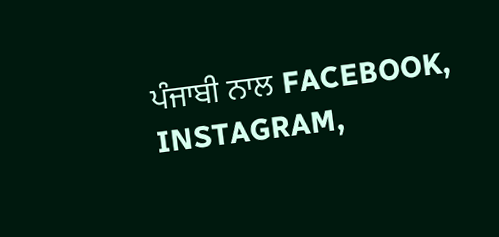ਪੰਜਾਬੀ ਨਾਲ FACEBOOK, INSTAGRAM,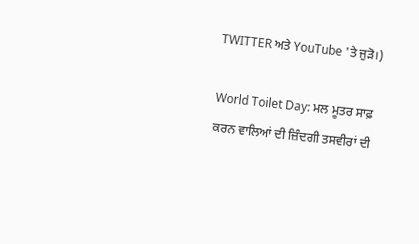TWITTER ਅਤੇ YouTube 'ਤੇ ਜੁੜੋ।)

World Toilet Day: ਮਲ ਮੂਤਰ ਸਾਫ਼ ਕਰਨ ਵਾਲਿਆਂ ਦੀ ਜ਼ਿੰਦਗੀ ਤਸਵੀਰਾਂ ਦੀ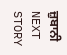ਜ਼ੁਬਾਨੀ
NEXT STORY